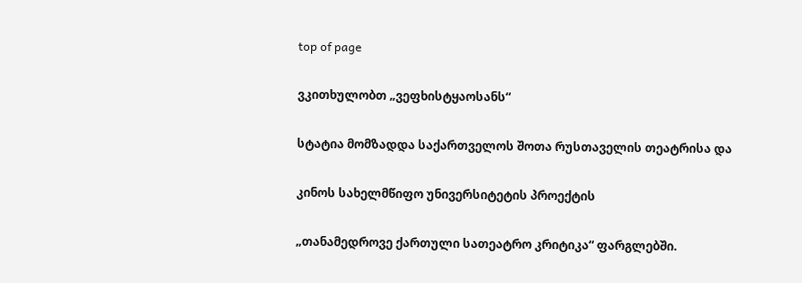top of page

ვკითხულობთ „ვეფხისტყაოსანს“

სტატია მომზადდა საქართველოს შოთა რუსთაველის თეატრისა და

კინოს სახელმწიფო უნივერსიტეტის პროექტის

„თანამედროვე ქართული სათეატრო კრიტიკა“ ფარგლებში.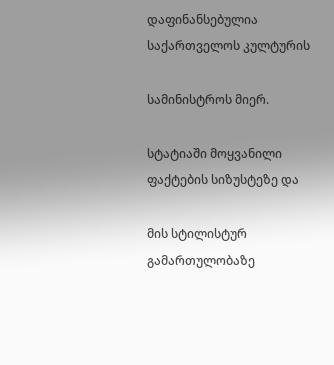დაფინანსებულია საქართველოს კულტურის

სამინისტროს მიერ.

სტატიაში მოყვანილი ფაქტების სიზუსტეზე და

მის სტილისტურ გამართულობაზე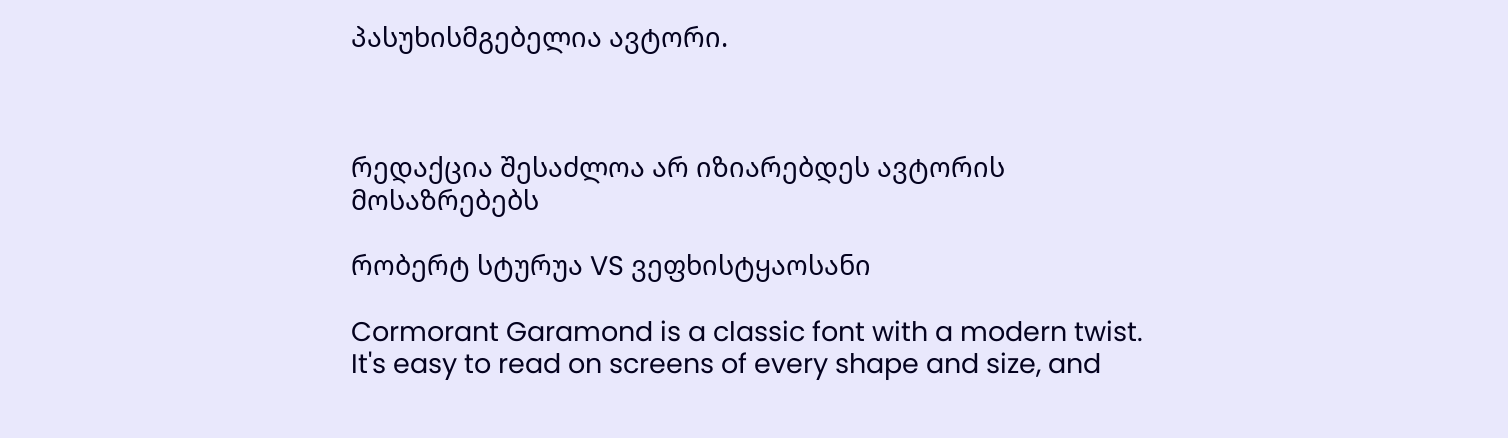პასუხისმგებელია ავტორი.



რედაქცია შესაძლოა არ იზიარებდეს ავტორის მოსაზრებებს

რობერტ სტურუა VS ვეფხისტყაოსანი

Cormorant Garamond is a classic font with a modern twist. It's easy to read on screens of every shape and size, and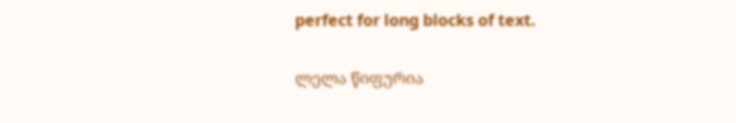perfect for long blocks of text.

ლელა წიფურია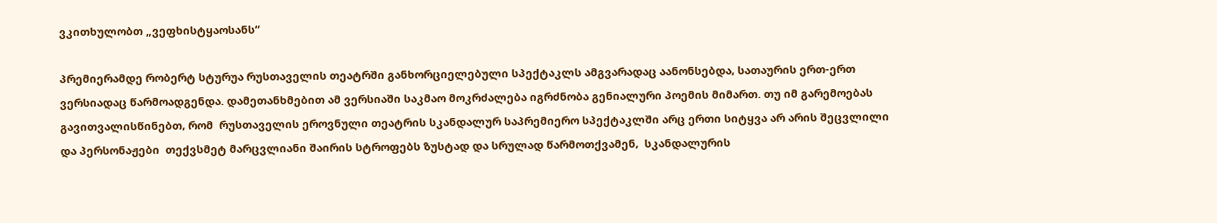ვკითხულობთ „ვეფხისტყაოსანს“

პრემიერამდე რობერტ სტურუა რუსთაველის თეატრში განხორციელებული სპექტაკლს ამგვარადაც აანონსებდა, სათაურის ერთ-ერთ  ვერსიადაც წარმოადგენდა. დამეთანხმებით ამ ვერსიაში საკმაო მოკრძალება იგრძნობა გენიალური პოემის მიმართ. თუ იმ გარემოებას გავითვალისწინებთ, რომ  რუსთაველის ეროვნული თეატრის სკანდალურ საპრემიერო სპექტაკლში არც ერთი სიტყვა არ არის შეცვლილი და პერსონაჟები  თექვსმეტ მარცვლიანი შაირის სტროფებს ზუსტად და სრულად წარმოთქვამენ,  სკანდალურის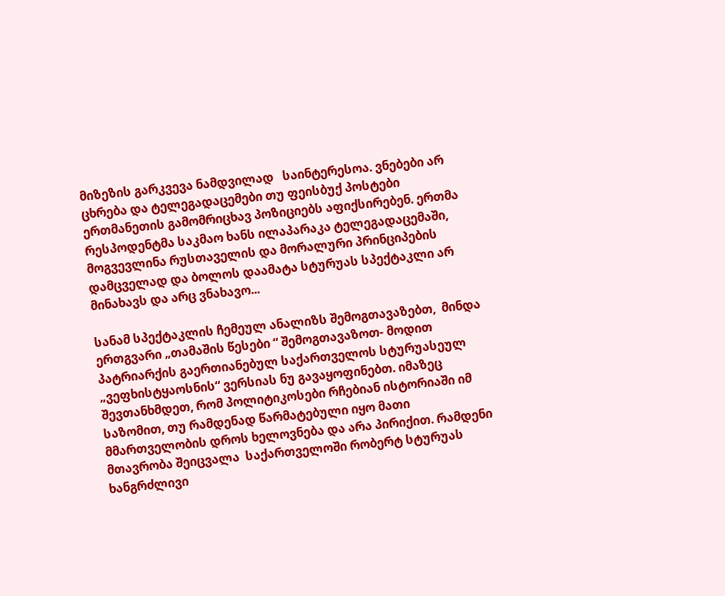მიზეზის გარკვევა ნამდვილად   საინტერესოა. ვნებები არ ცხრება და ტელეგადაცემები თუ ფეისბუქ პოსტები ერთმანეთის გამომრიცხავ პოზიციებს აფიქსირებენ. ერთმა რესპოდენტმა საკმაო ხანს ილაპარაკა ტელეგადაცემაში, მოგვევლინა რუსთაველის და მორალური პრინციპების დამცველად და ბოლოს დაამატა სტურუას სპექტაკლი არ მინახავს და არც ვნახავო...

სანამ სპექტაკლის ჩემეულ ანალიზს შემოგთავაზებთ,  მინდა ერთგვარი „თამაშის წესები “ შემოგთავაზოთ- მოდით პატრიარქის გაერთიანებულ საქართველოს სტურუასეულ „ვეფხისტყაოსნის“ ვერსიას ნუ გავაყოფინებთ. იმაზეც შევთანხმდეთ, რომ პოლიტიკოსები რჩებიან ისტორიაში იმ საზომით, თუ რამდენად წარმატებული იყო მათი მმართველობის დროს ხელოვნება და არა პირიქით. რამდენი მთავრობა შეიცვალა  საქართველოში რობერტ სტურუას ხანგრძლივი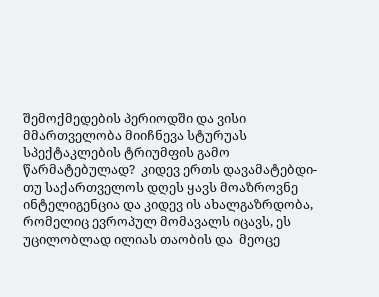შემოქმედების პერიოდში და ვისი მმართველობა მიიჩნევა სტურუას სპექტაკლების ტრიუმფის გამო  წარმატებულად?  კიდევ ერთს დავამატებდი- თუ საქართველოს დღეს ყავს მოაზროვნე ინტელიგენცია და კიდევ ის ახალგაზრდობა, რომელიც ევროპულ მომავალს იცავს, ეს უცილობლად ილიას თაობის და  მეოცე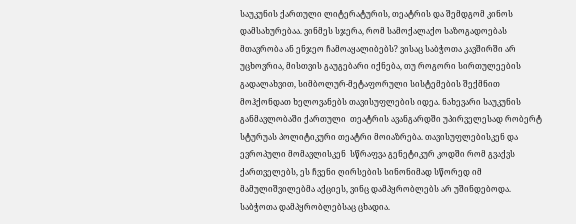საუკუნის ქართული ლიტერატურის, თეატრის და შემდგომ კინოს დამსახურებაა. ვინმეს სჯერა, რომ სამოქალაქო საზოგადოებას მთავრობა ან ენჯეო ჩამოაყალიბებს? ვისაც საბჭოთა კავშირში არ უცხოვრია, მისთვის გაუგებარი იქნება, თუ როგორი სირთულეების გადალახვით, სიმბოლურ-მეტაფორული სისტემების შექმნით მოჰქონდათ ხელოვანებს თავისუფლების იდეა. ნახევარი საუკუნის განმავლობაში ქართული  თეატრის ავანგარდში უპირველესად რობერტ სტურუას პოლიტიკური თეატრი მოიაზრება. თავისუფლებისკენ და ევროპული მომავლისკენ  სწრაფვა გენეტიკურ კოდში რომ გვაქვს ქართველებს, ეს ჩვენი ღირსების სინონიმად სწორედ იმ მამულიშვილებმა აქციეს, ვინც დამპყრობლებს არ უშინდებოდა. საბჭოთა დამპყრობლებსაც ცხადია.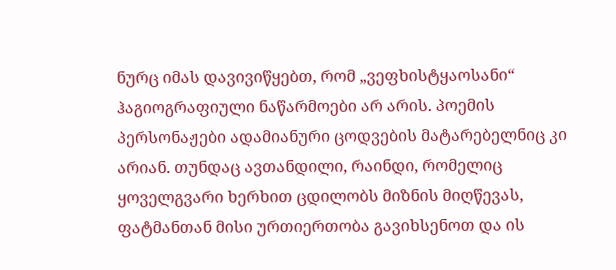ნურც იმას დავივიწყებთ, რომ „ვეფხისტყაოსანი“ ჰაგიოგრაფიული ნაწარმოები არ არის. პოემის პერსონაჟები ადამიანური ცოდვების მატარებელნიც კი არიან. თუნდაც ავთანდილი, რაინდი, რომელიც ყოველგვარი ხერხით ცდილობს მიზნის მიღწევას, ფატმანთან მისი ურთიერთობა გავიხსენოთ და ის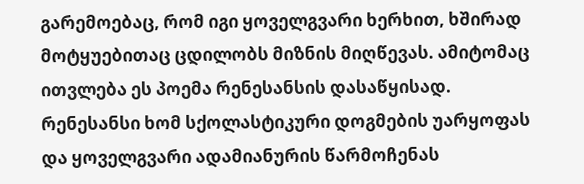გარემოებაც, რომ იგი ყოველგვარი ხერხით, ხშირად მოტყუებითაც ცდილობს მიზნის მიღწევას. ამიტომაც ითვლება ეს პოემა რენესანსის დასაწყისად. რენესანსი ხომ სქოლასტიკური დოგმების უარყოფას და ყოველგვარი ადამიანურის წარმოჩენას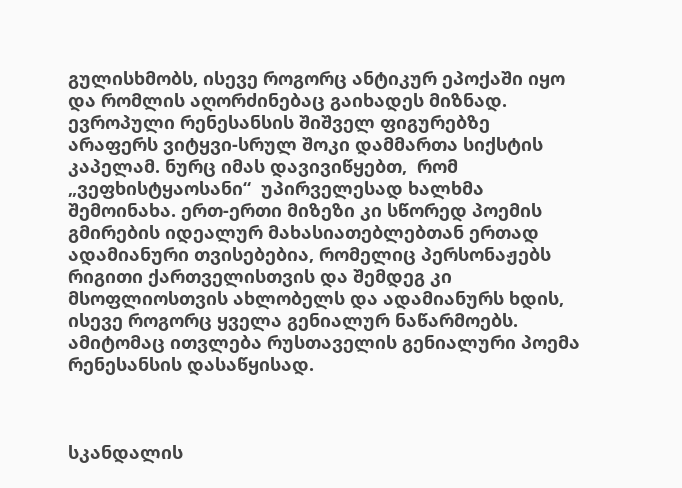გულისხმობს, ისევე როგორც ანტიკურ ეპოქაში იყო და რომლის აღორძინებაც გაიხადეს მიზნად.  ევროპული რენესანსის შიშველ ფიგურებზე არაფერს ვიტყვი-სრულ შოკი დამმართა სიქსტის კაპელამ. ნურც იმას დავივიწყებთ,  რომ „ვეფხისტყაოსანი“  უპირველესად ხალხმა შემოინახა. ერთ-ერთი მიზეზი კი სწორედ პოემის გმირების იდეალურ მახასიათებლებთან ერთად ადამიანური თვისებებია, რომელიც პერსონაჟებს რიგითი ქართველისთვის და შემდეგ კი მსოფლიოსთვის ახლობელს და ადამიანურს ხდის, ისევე როგორც ყველა გენიალურ ნაწარმოებს. ამიტომაც ითვლება რუსთაველის გენიალური პოემა რენესანსის დასაწყისად.



სკანდალის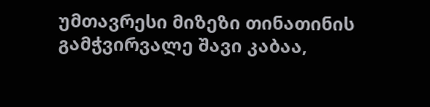უმთავრესი მიზეზი თინათინის გამჭვირვალე შავი კაბაა,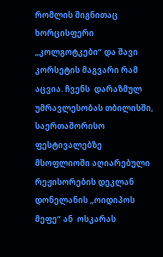რომლის შიგნითაც ხორცისფერი „კოლგოტკები“ და შავი კორსეტის მაგვარი რამ აცვია. ჩვენს  დარაზმულ უმრავლესობას თბილისში, საერთაშორისო  ფესტივალებზე მსოფლიოში აღიარებული რეჟისორების დეკლან დონელანის „ოიდიპოს მეფე“ ან  ოსკარას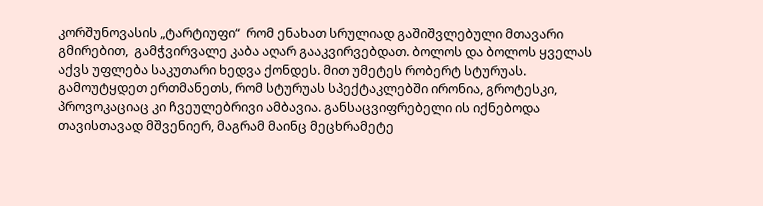კორშუნოვასის „ტარტიუფი“  რომ ენახათ სრულიად გაშიშვლებული მთავარი გმირებით,  გამჭვირვალე კაბა აღარ გააკვირვებდათ. ბოლოს და ბოლოს ყველას აქვს უფლება საკუთარი ხედვა ქონდეს. მით უმეტეს რობერტ სტურუას. გამოუტყდეთ ერთმანეთს, რომ სტურუას სპექტაკლებში ირონია, გროტესკი, პროვოკაციაც კი ჩვეულებრივი ამბავია. განსაცვიფრებელი ის იქნებოდა თავისთავად მშვენიერ, მაგრამ მაინც მეცხრამეტე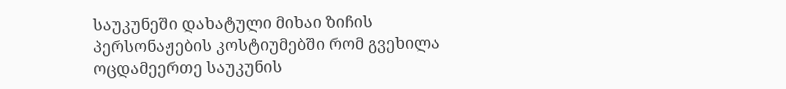საუკუნეში დახატული მიხაი ზიჩის  პერსონაჟების კოსტიუმებში რომ გვეხილა ოცდამეერთე საუკუნის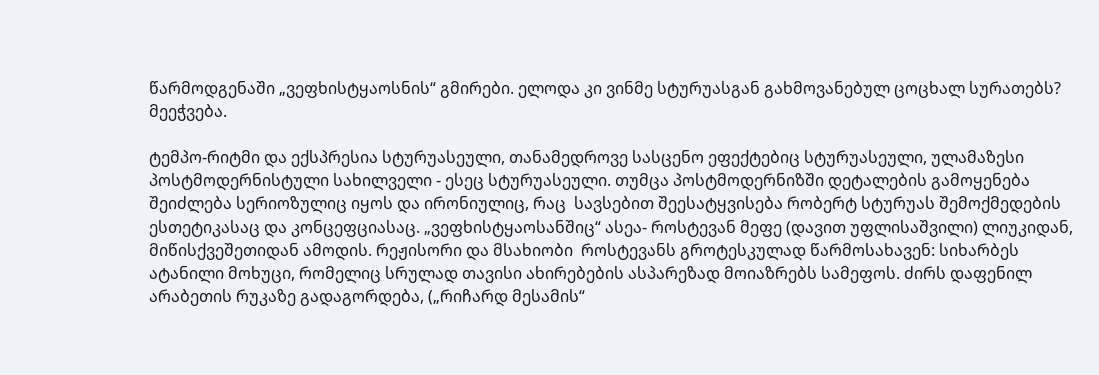წარმოდგენაში „ვეფხისტყაოსნის“ გმირები. ელოდა კი ვინმე სტურუასგან გახმოვანებულ ცოცხალ სურათებს? მეეჭვება.

ტემპო-რიტმი და ექსპრესია სტურუასეული, თანამედროვე სასცენო ეფექტებიც სტურუასეული, ულამაზესი პოსტმოდერნისტული სახილველი - ესეც სტურუასეული. თუმცა პოსტმოდერნიზში დეტალების გამოყენება შეიძლება სერიოზულიც იყოს და ირონიულიც, რაც  სავსებით შეესატყვისება რობერტ სტურუას შემოქმედების  ესთეტიკასაც და კონცეფციასაც. „ვეფხისტყაოსანშიც“ ასეა- როსტევან მეფე (დავით უფლისაშვილი) ლიუკიდან, მიწისქვეშეთიდან ამოდის. რეჟისორი და მსახიობი  როსტევანს გროტესკულად წარმოსახავენ: სიხარბეს ატანილი მოხუცი, რომელიც სრულად თავისი ახირებების ასპარეზად მოიაზრებს სამეფოს. ძირს დაფენილ არაბეთის რუკაზე გადაგორდება, („რიჩარდ მესამის“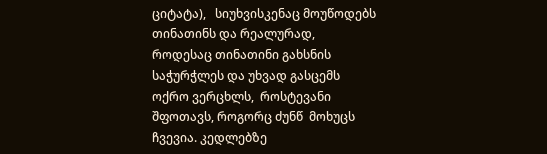ციტატა),   სიუხვისკენაც მოუწოდებს თინათინს და რეალურად, როდესაც თინათინი გახსნის საჭურჭლეს და უხვად გასცემს ოქრო ვერცხლს,  როსტევანი შფოთავს, როგორც ძუნწ  მოხუცს ჩვევია. კედლებზე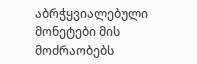აბრჭყვიალებული მონეტები მის მოძრაობებს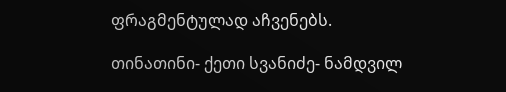ფრაგმენტულად აჩვენებს.

თინათინი- ქეთი სვანიძე- ნამდვილ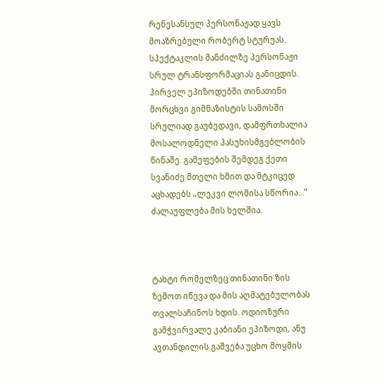რენესანსულ პერსონაჟად ყავს მოაზრებული რობერტ სტურუას. სპექტაკლის მანძილზე პერსონაჟი სრულ ტრანსფორმაციას განიცდის. პირველ ეპიზოდებში თინათინი მორცხვი გიმნაზისტის სამოსში სრულიად გაუბედავი, დამფრთხალია მოსალოდნელი პასუხისმგებლობის წინაშე. გამეფების შემდეგ ქეთი სვანიძე მთელი ხმით და მტკიცედ აცხადებს „ლეკვი ლომისა სწორია...“ ძალაუფლება მის ხელშია.



ტახტი რომელზეც თინათინი ზის ზემოთ იწევა და მის აღმატებულობას თვალსაჩინოს ხდის. ოდიოზური გამჭვირვალე კაბიანი ეპიზოდი, ანუ ავთანდილის გაშვება უცხო მოყმის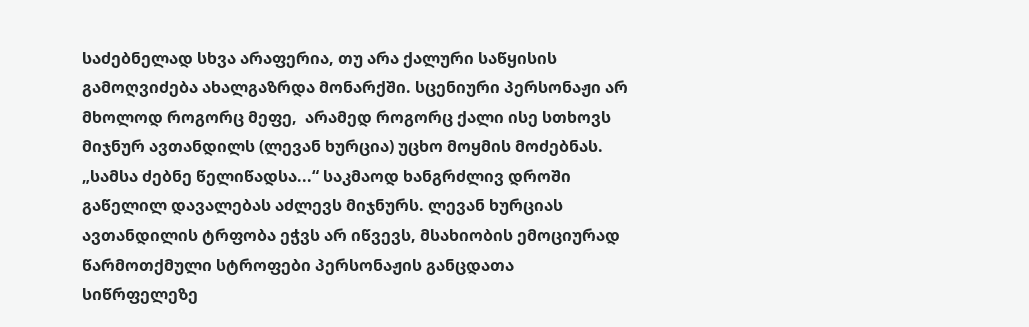საძებნელად სხვა არაფერია, თუ არა ქალური საწყისის გამოღვიძება ახალგაზრდა მონარქში. სცენიური პერსონაჟი არ მხოლოდ როგორც მეფე,  არამედ როგორც ქალი ისე სთხოვს მიჯნურ ავთანდილს (ლევან ხურცია) უცხო მოყმის მოძებნას. „სამსა ძებნე წელიწადსა...“ საკმაოდ ხანგრძლივ დროში გაწელილ დავალებას აძლევს მიჯნურს. ლევან ხურციას ავთანდილის ტრფობა ეჭვს არ იწვევს, მსახიობის ემოციურად წარმოთქმული სტროფები პერსონაჟის განცდათა სიწრფელეზე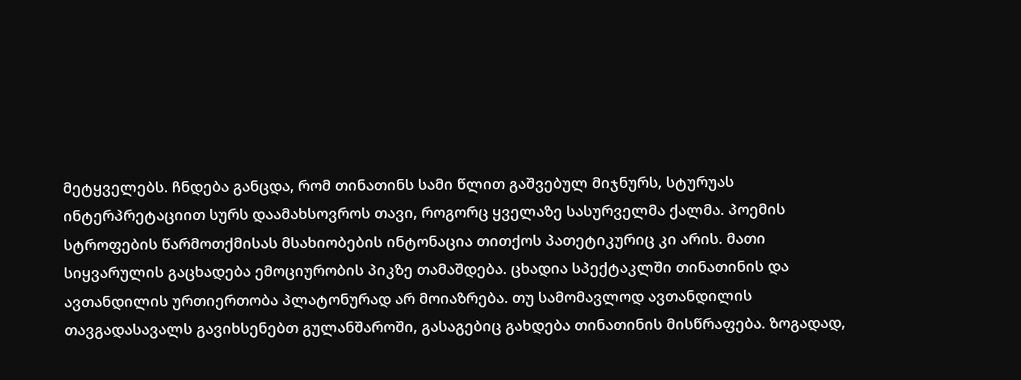მეტყველებს. ჩნდება განცდა, რომ თინათინს სამი წლით გაშვებულ მიჯნურს, სტურუას ინტერპრეტაციით სურს დაამახსოვროს თავი, როგორც ყველაზე სასურველმა ქალმა. პოემის სტროფების წარმოთქმისას მსახიობების ინტონაცია თითქოს პათეტიკურიც კი არის. მათი სიყვარულის გაცხადება ემოციურობის პიკზე თამაშდება. ცხადია სპექტაკლში თინათინის და ავთანდილის ურთიერთობა პლატონურად არ მოიაზრება. თუ სამომავლოდ ავთანდილის თავგადასავალს გავიხსენებთ გულანშაროში, გასაგებიც გახდება თინათინის მისწრაფება. ზოგადად,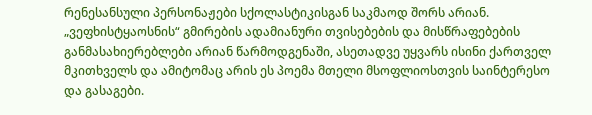რენესანსული პერსონაჟები სქოლასტიკისგან საკმაოდ შორს არიან. „ვეფხისტყაოსნის“ გმირების ადამიანური თვისებების და მისწრაფებების განმასახიერებლები არიან წარმოდგენაში, ასეთადვე უყვარს ისინი ქართველ მკითხველს და ამიტომაც არის ეს პოემა მთელი მსოფლიოსთვის საინტერესო და გასაგები.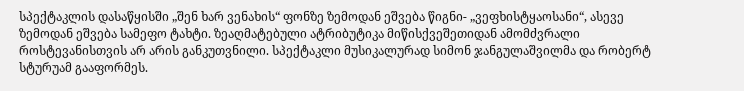სპექტაკლის დასაწყისში „შენ ხარ ვენახის“ ფონზე ზემოდან ეშვება წიგნი- „ვეფხისტყაოსანი“, ასევე ზემოდან ეშვება სამეფო ტახტი. ზეაღმატებული ატრიბუტიკა მიწისქვეშეთიდან ამომძვრალი როსტევანისთვის არ არის განკუთვნილი. სპექტაკლი მუსიკალურად სიმონ ჯანგულაშვილმა და რობერტ სტურუამ გააფორმეს.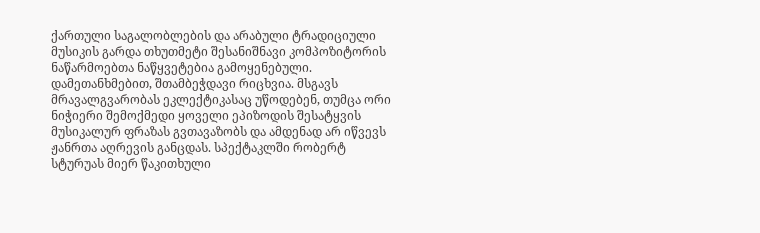ქართული საგალობლების და არაბული ტრადიციული მუსიკის გარდა თხუთმეტი შესანიშნავი კომპოზიტორის ნაწარმოებთა ნაწყვეტებია გამოყენებული. დამეთანხმებით, შთამბეჭდავი რიცხვია. მსგავს მრავალგვარობას ეკლექტიკასაც უწოდებენ, თუმცა ორი ნიჭიერი შემოქმედი ყოველი ეპიზოდის შესატყვის მუსიკალურ ფრაზას გვთავაზობს და ამდენად არ იწვევს ჟანრთა აღრევის განცდას. სპექტაკლში რობერტ სტურუას მიერ წაკითხული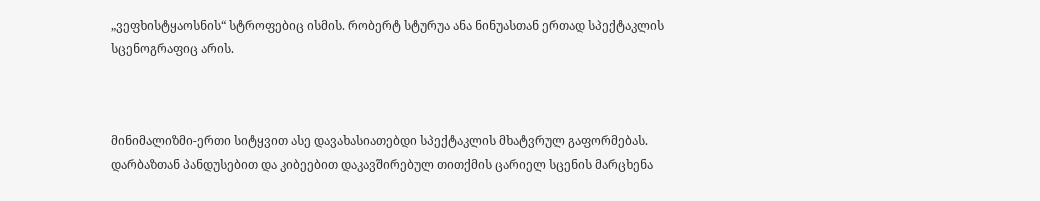„ვეფხისტყაოსნის“ სტროფებიც ისმის. რობერტ სტურუა ანა ნინუასთან ერთად სპექტაკლის სცენოგრაფიც არის.



მინიმალიზმი-ერთი სიტყვით ასე დავახასიათებდი სპექტაკლის მხატვრულ გაფორმებას. დარბაზთან პანდუსებით და კიბეებით დაკავშირებულ თითქმის ცარიელ სცენის მარცხენა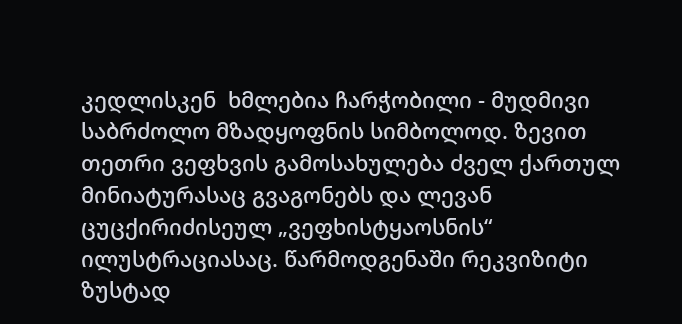კედლისკენ  ხმლებია ჩარჭობილი - მუდმივი საბრძოლო მზადყოფნის სიმბოლოდ. ზევით თეთრი ვეფხვის გამოსახულება ძველ ქართულ მინიატურასაც გვაგონებს და ლევან ცუცქირიძისეულ „ვეფხისტყაოსნის“ ილუსტრაციასაც. წარმოდგენაში რეკვიზიტი ზუსტად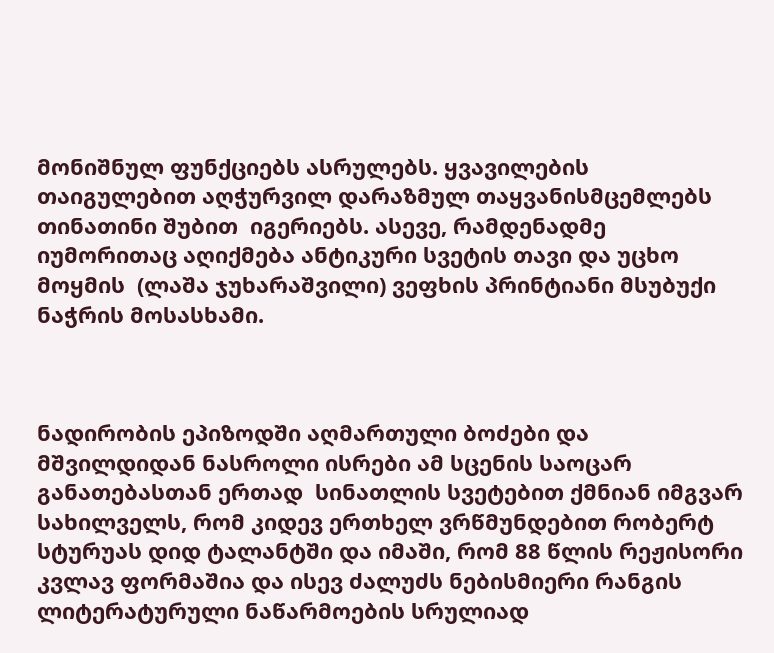მონიშნულ ფუნქციებს ასრულებს. ყვავილების თაიგულებით აღჭურვილ დარაზმულ თაყვანისმცემლებს თინათინი შუბით  იგერიებს. ასევე, რამდენადმე იუმორითაც აღიქმება ანტიკური სვეტის თავი და უცხო მოყმის  (ლაშა ჯუხარაშვილი) ვეფხის პრინტიანი მსუბუქი ნაჭრის მოსასხამი.



ნადირობის ეპიზოდში აღმართული ბოძები და მშვილდიდან ნასროლი ისრები ამ სცენის საოცარ განათებასთან ერთად  სინათლის სვეტებით ქმნიან იმგვარ სახილველს, რომ კიდევ ერთხელ ვრწმუნდებით რობერტ სტურუას დიდ ტალანტში და იმაში, რომ 88 წლის რეჟისორი კვლავ ფორმაშია და ისევ ძალუძს ნებისმიერი რანგის ლიტერატურული ნაწარმოების სრულიად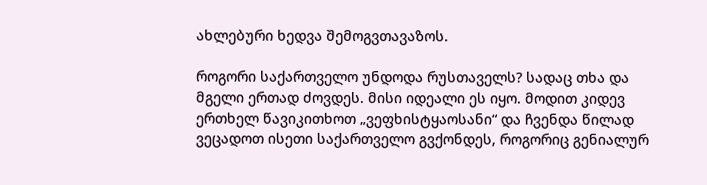ახლებური ხედვა შემოგვთავაზოს.

როგორი საქართველო უნდოდა რუსთაველს? სადაც თხა და მგელი ერთად ძოვდეს. მისი იდეალი ეს იყო. მოდით კიდევ ერთხელ წავიკითხოთ „ვეფხისტყაოსანი“ და ჩვენდა წილად ვეცადოთ ისეთი საქართველო გვქონდეს, როგორიც გენიალურ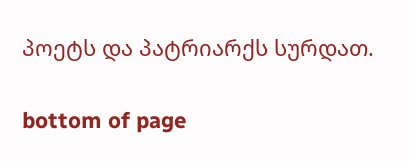პოეტს და პატრიარქს სურდათ.

bottom of page